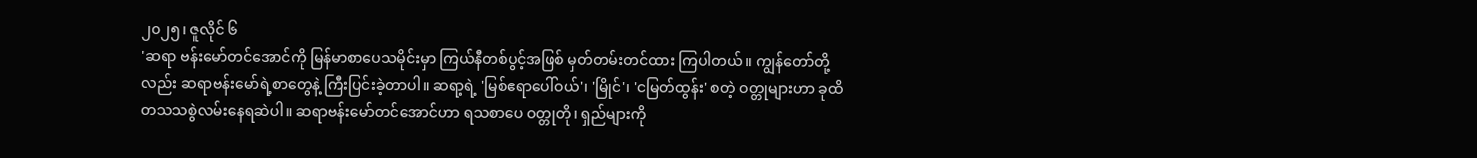၂၀၂၅၊ ဇူလိုင် ၆
'ဆရာ ဗန်းမော်တင်အောင်ကို မြန်မာစာပေသမိုင်းမှာ ကြယ်နီတစ်ပွင့်အဖြစ် မှတ်တမ်းတင်ထား ကြပါတယ်။ ကျွန်တော်တို့လည်း ဆရာဗန်းမော်ရဲ့စာတွေနဲ့ ကြီးပြင်းခဲ့တာပါ။ ဆရာ့ရဲ့ 'မြစ်ဧရာပေါ်ဝယ်'၊ 'မြိုင်'၊ 'ငမြတ်ထွန်း' စတဲ့ ဝတ္တုများဟာ ခုထိ တသသစွဲလမ်းနေရဆဲပါ။ ဆရာဗန်းမော်တင်အောင်ဟာ ရသစာပေ ဝတ္တုတို၊ ရှည်များကို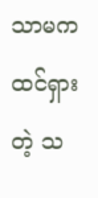သာမက ထင်ရှားတဲ့ သ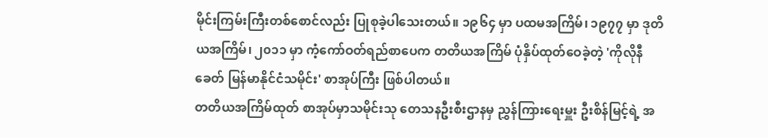မိုင်းကြမ်းကြီးတစ်စောင်လည်း ပြုစုခဲ့ပါသေးတယ်။ ၁၉၆၄ မှာ ပထမအကြိမ်၊ ၁၉၇၇ မှာ ဒုတိယအကြိမ်၊ ၂၀၁၁ မှာ ကံ့ကော်ဝတ်ရည်စာပေက တတိယအကြိမ် ပုံနှိပ်ထုတ်ဝေခဲ့တဲ့ 'ကိုလိုနီခေတ် မြန်မာနိုင်ငံသမိုင်း' စာအုပ်ကြီး ဖြစ်ပါတယ်။
တတိယအကြိမ်ထုတ် စာအုပ်မှာသမိုင်းသု တေသနဦးစီးဌာနမှ ညွှန်ကြားရေးမှူး ဦးစိန်မြင့်ရဲ့ အ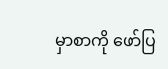မှာစာကို ဖော်ပြ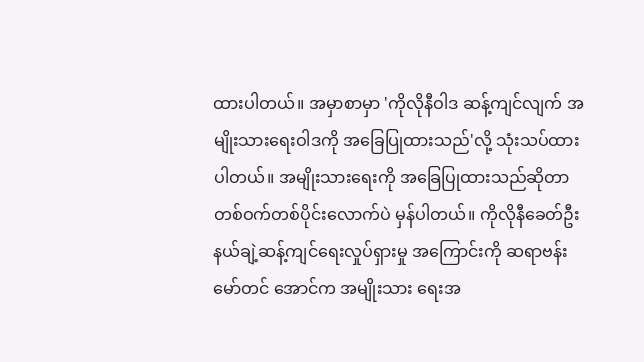ထားပါတယ်။ အမှာစာမှာ 'ကိုလိုနီဝါဒ ဆန့်ကျင်လျက် အမျိုးသားရေးဝါဒကို အခြေပြုထားသည်'လို့ သုံးသပ်ထားပါတယ်။ အမျိုးသားရေးကို အခြေပြုထားသည်ဆိုတာ တစ်ဝက်တစ်ပိုင်းလောက်ပဲ မှန်ပါတယ်။ ကိုလိုနီခေတ်ဦး နယ်ချဲ့ဆန့်ကျင်ရေးလှုပ်ရှားမှု အကြောင်းကို ဆရာဗန်းမော်တင် အောင်က အမျိုးသား ရေးအ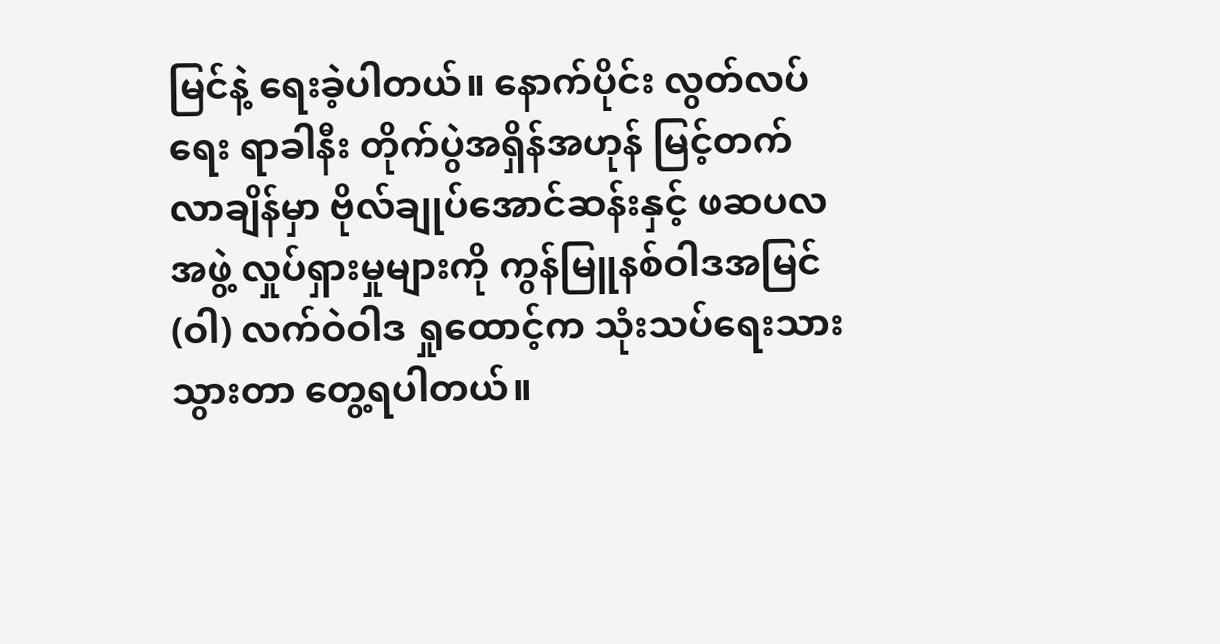မြင်နဲ့ ရေးခဲ့ပါတယ်။ နောက်ပိုင်း လွတ်လပ်ရေး ရာခါနီး တိုက်ပွဲအရှိန်အဟုန် မြင့်တက်လာချိန်မှာ ဗိုလ်ချုပ်အောင်ဆန်းနှင့် ဖဆပလအဖွဲ့ လှုပ်ရှားမှုများကို ကွန်မြူနစ်ဝါဒအမြင် (ဝါ) လက်ဝဲဝါဒ ရှုထောင့်က သုံးသပ်ရေးသားသွားတာ တွေ့ရပါတယ်။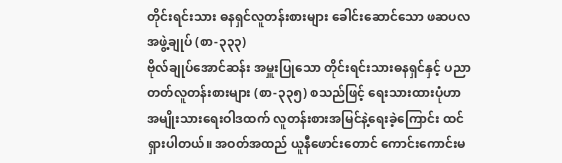တိုင်းရင်းသား ဓနရှင်လူတန်းစားများ ခေါင်းဆောင်သော ဖဆပလအဖွဲ့ချုပ် (စာ-၃၃၃)
ဗိုလ်ချုပ်အောင်ဆန်း အမှူးပြုသော တိုင်းရင်းသားဓနရှင်နှင့် ပညာတတ်လူတန်းစားများ (စာ-၃၃၅) စသည်ဖြင့် ရေးသားထားပုံဟာ အမျိုးသားရေးဝါဒထက် လူတန်းစားအမြင်နဲ့ရေးခဲ့ကြောင်း ထင်ရှားပါတယ်။ အဝတ်အထည် ယူနီဖောင်းတောင် ကောင်းကောင်းမ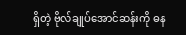ရှိတဲ့ ဗိုလ်ချုပ်အောင်ဆန်းကို ဓန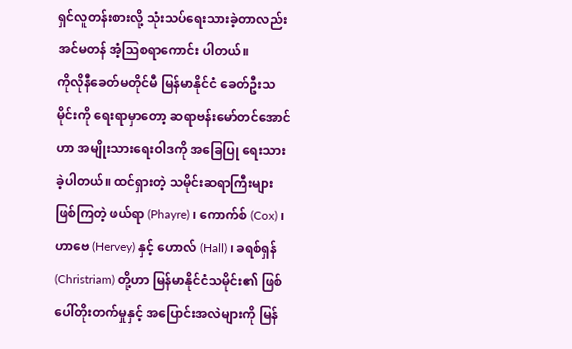ရှင်လူတန်းစားလို့ သုံးသပ်ရေးသားခဲ့တာလည်း အင်မတန် အံ့သြစရာကောင်း ပါတယ်။
ကိုလိုနီခေတ်မတိုင်မီ မြန်မာနိုင်ငံ ခေတ်ဦးသမိုင်းကို ရေးရာမှာတော့ ဆရာဗန်းမော်တင်အောင်ဟာ အမျိုးသားရေးဝါဒကို အခြေပြု ရေးသားခဲ့ပါတယ်။ ထင်ရှားတဲ့ သမိုင်းဆရာကြီးများဖြစ်ကြတဲ့ ဖယ်ရာ (Phayre) ၊ ကောက်စ် (Cox) ၊ ဟာဗေ (Hervey) နှင့် ဟောလ် (Hall) ၊ ခရစ်ရှန် (Christriam) တို့ဟာ မြန်မာနိုင်ငံသမိုင်း၏ ဖြစ်ပေါ်တိုးတက်မှုနှင့် အပြောင်းအလဲများကို မြန်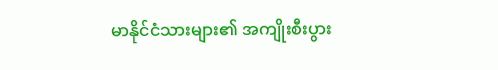မာနိုင်ငံသားများ၏ အကျိုးစီးပွား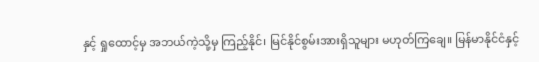နှင့် ရှုထောင့်မှ အဘယ်ကဲ့သို့မှ ကြည့်နိုင်၊ မြင်နိုင်စွမ်းအားရှိသူများ မဟုတ်ကြချေ။ မြန်မာနိုင်ငံနှင့်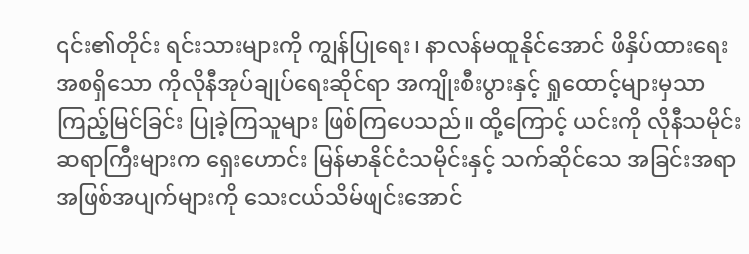၎င်း၏တိုင်း ရင်းသားများကို ကျွန်ပြုရေး၊ နာလန်မထူနိုင်အောင် ဖိနှိပ်ထားရေး အစရှိသော ကိုလိုနီအုပ်ချုပ်ရေးဆိုင်ရာ အကျိုးစီးပွားနှင့် ရှုထောင့်များမှသာ ကြည့်မြင်ခြင်း ပြုခဲ့ကြသူများ ဖြစ်ကြပေသည်။ ထို့ကြောင့် ယင်းကို လိုနီသမိုင်း ဆရာကြီးများက ရှေးဟောင်း မြန်မာနိုင်ငံသမိုင်းနှင့် သက်ဆိုင်သေ အခြင်းအရာ အဖြစ်အပျက်များကို သေးငယ်သိမ်ဖျင်းအောင်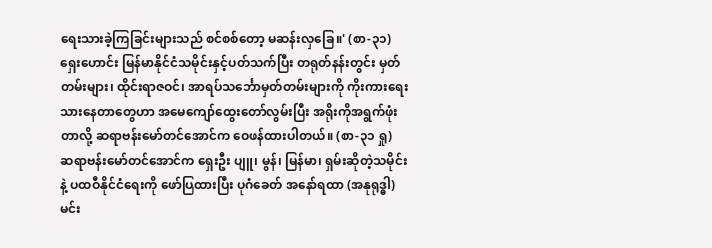ရေးသားခဲ့ကြခြင်းများသည် စင်စစ်တော့ မဆန်းလှခြေ။' (စာ-၃၁)
ရှေးဟောင်း မြန်မာနိုင်ငံသမိုင်းနှင့်ပတ်သက်ပြီး တရုတ်နန်းတွင်း မှတ်တမ်းများ၊ ထိုင်းရာဇဝင်၊ အာရပ်သင်္ဘောမှတ်တမ်းများကို ကိုးကားရေးသားနေတာတွေဟာ အမေကျော်ထွေးတော်လွမ်းပြီး အရိုးကိုအရွက်ဖုံးတာလို့ ဆရာဗန်းမော်တင်အောင်က ဝေဖန်ထားပါတယ်။ (စာ-၃၁ ရှု)
ဆရာဗန်းမော်တင်အောင်က ရှေးဦး ပျူ၊ မွန်၊ မြန်မာ၊ ရှမ်းဆိုတဲ့သမိုင်းနဲ့ ပထဝီနိုင်ငံရေးကို ဖော်ပြထားပြီး ပုဂံခေတ် အနော်ရထာ (အနုရုဒ္ဓါ)မင်း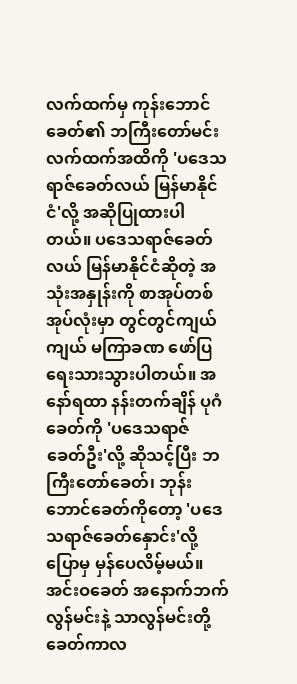လက်ထက်မှ ကုန်းဘောင်ခေတ်၏ ဘကြီးတော်မင်း လက်ထက်အထိကို 'ပဒေသရာဇ်ခေတ်လယ် မြန်မာနိုင်ငံ'လို့ အဆိုပြုထားပါတယ်။ ပဒေသရာဇ်ခေတ် လယ် မြန်မာနိုင်ငံဆိုတဲ့ အသုံးအနှုန်းကို စာအုပ်တစ်အုပ်လုံးမှာ တွင်တွင်ကျယ်ကျယ် မကြာခဏ ဖော်ပြရေးသားသွားပါတယ်။ အနော်ရထာ နန်းတက်ချိန် ပုဂံခေတ်ကို 'ပဒေသရာဇ် ခေတ်ဦး'လို့ ဆိုသင့်ပြီး ဘကြီးတော်ခေတ်၊ ဘုန်းဘောင်ခေတ်ကိုတော့ 'ပဒေသရာဇ်ခေတ်နှောင်း'လို့ ပြောမှ မှန်ပေလိမ့်မယ်။ အင်းဝခေတ် အနောက်ဘက်လွန်မင်းနဲ့ သာလွန်မင်းတို့ ခေတ်ကာလ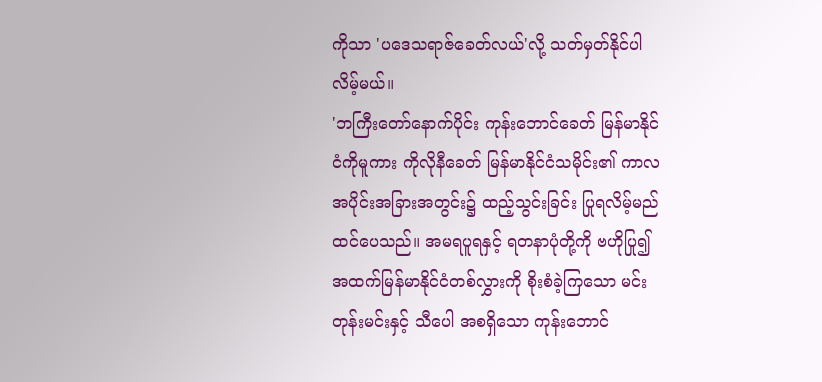ကိုသာ 'ပဒေသရာဇ်ခေတ်လယ်'လို့ သတ်မှတ်နိုင်ပါလိမ့်မယ်။
'ဘကြီးတော်နောက်ပိုင်း ကုန်းဘောင်ခေတ် မြန်မာနိုင်ငံကိုမူကား ကိုလိုနီခေတ် မြန်မာနိုင်ငံသမိုင်း၏ ကာလအပိုင်းအခြားအတွင်း၌ ထည့်သွင်းခြင်း ပြုရလိမ့်မည်ထင်ပေသည်။ အမရပူရနှင့် ရတနာပုံတို့ကို ဗဟိုပြု၍ အထက်မြန်မာနိုင်ငံတစ်လွှားကို စိုးစံခဲ့ကြသော မင်းတုန်းမင်းနှင့် သီပေါ အစရှိသော ကုန်းဘောင်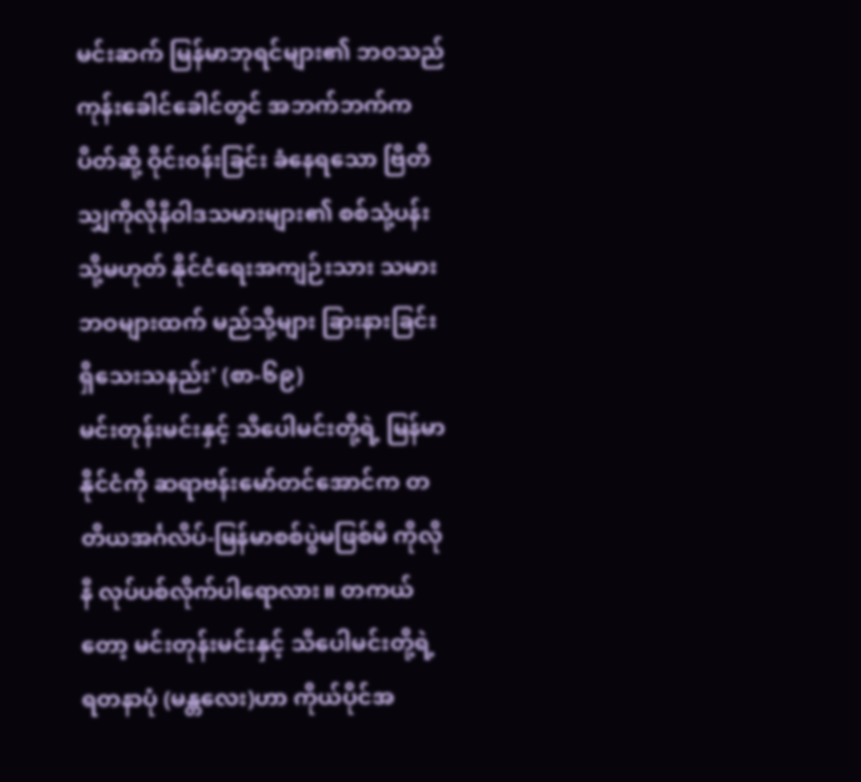မင်းဆက် မြန်မာဘုရင်များ၏ ဘဝသည် ကုန်းခေါင်ခေါင်တွင် အဘက်ဘက်က ပိတ်ဆို့ ဝိုင်းဝန်းခြင်း ခံနေရသော ဗြိတိသျှကိုလိုနီဝါဒသမားများ၏ စစ်သုံ့ပန်း သို့မဟုတ် နိုင်ငံရေးအကျဉ်းသား သမားဘဝများထက် မည်သို့များ ခြားနားခြင်း ရှိသေးသနည်း' (စာ-၆၉)
မင်းတုန်းမင်းနှင့် သီပေါမင်းတို့ရဲ့ မြန်မာနိုင်ငံကို ဆရာဗန်းမော်တင်အောင်က တတိယအင်္ဂလိပ်-မြန်မာစစ်ပွဲမဖြစ်မီ ကိုလိုနီ လုပ်ပစ်လိုက်ပါရောလား။ တကယ်တော့ မင်းတုန်းမင်းနှင့် သီပေါမင်းတို့ရဲ့ ရတနာပုံ (မန္တလေး)ဟာ ကိုယ်ပိုင်အ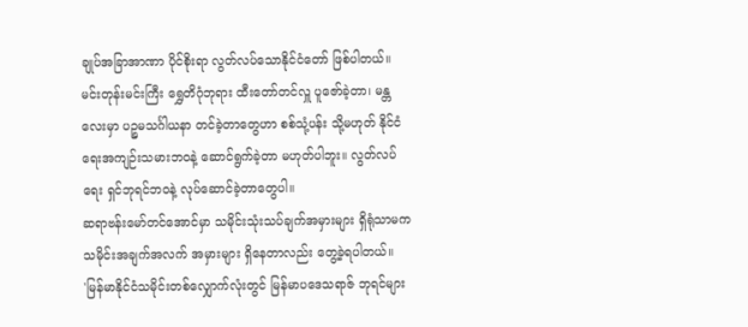ချုပ်အခြာအာဏာ ပိုင်စိုးရာ လွတ်လပ်သောနိုင်ငံတော် ဖြစ်ပါတယ်။ မင်းတုန်းမင်းကြီး ရွှေတိဂုံဘုရား ထီးတော်တင်လှူ ပူဇော်ခဲ့တာ၊ မန္တလေးမှာ ပဉ္စမသင်္ဂါယနာ တင်ခဲ့တာတွေဟာ စစ်သုံ့ပန်း သို့မဟုတ် နိုင်ငံရေးအကျဉ်းသမားဘဝနဲ့ ဆောင်ရွက်ခဲ့တာ မဟုတ်ပါဘူး။ လွတ်လပ် ရေး ရှင်ဘုရင်ဘဝနဲ့ လုပ်ဆောင်ခဲ့တာတွေပါ။
ဆရာဗန်းမော်တင်အောင်မှာ သမိုင်းသုံးသပ်ချက်အမှားများ ရှိရုံသာမက သမိုင်းအချက်အလက် အမှားများ ရှိနေတာလည်း တွေ့ခဲ့ရပါတယ်။
'မြန်မာနိုင်ငံသမိုင်းတစ်လျှောက်လုံးတွင် မြန်မာပဒေသရာဇ် ဘုရင်များ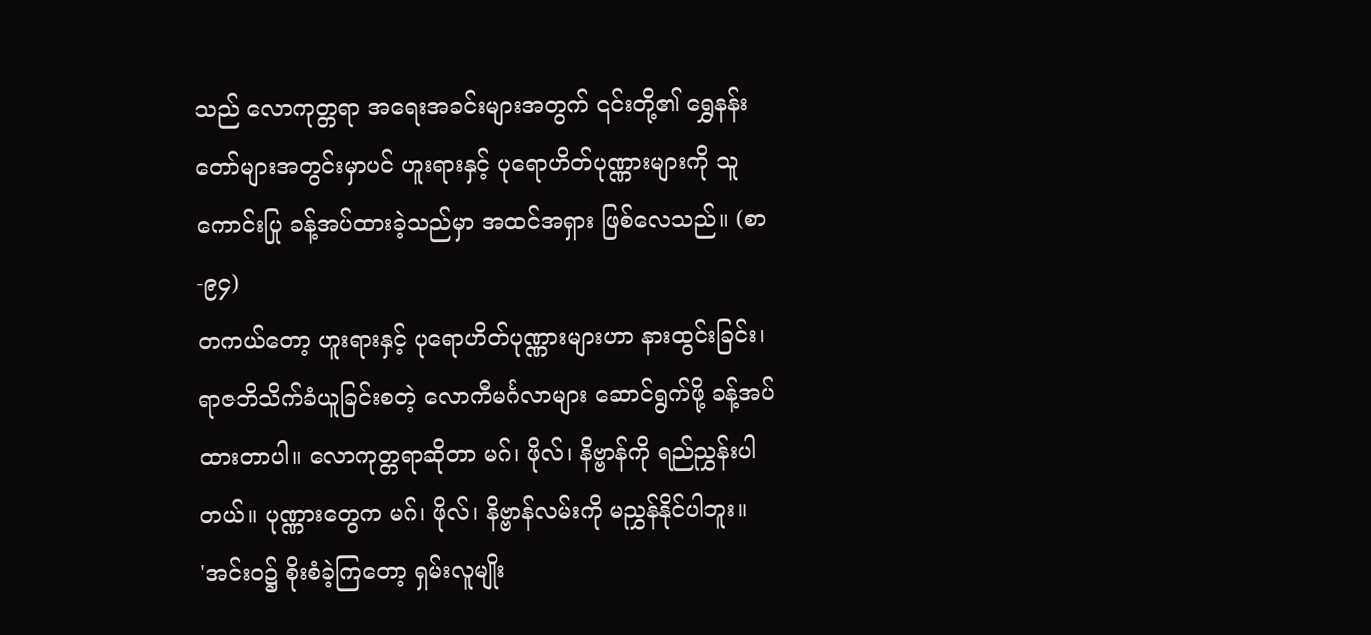သည် လောကုတ္တရာ အရေးအခင်းများအတွက် ၎င်းတို့၏ ရွှေနန်းတော်များအတွင်းမှာပင် ဟူးရားနှင့် ပုရောဟိတ်ပုဏ္ဏားများကို သူကောင်းပြု ခန့်အပ်ထားခဲ့သည်မှာ အထင်အရှား ဖြစ်လေသည်။ (စာ-၉၄)
တကယ်တော့ ဟူးရားနှင့် ပုရောဟိတ်ပုဏ္ဏားများဟာ နားထွင်းခြင်း၊ ရာဇဘိသိက်ခံယူခြင်းစတဲ့ လောကီမင်္ဂလာများ ဆောင်ရွက်ဖို့ ခန့်အပ်ထားတာပါ။ လောကုတ္တရာဆိုတာ မဂ်၊ ဖိုလ်၊ နိဗ္ဗာန်ကို ရည်ညွှန်းပါ တယ်။ ပုဏ္ဏားတွေက မဂ်၊ ဖိုလ်၊ နိဗ္ဗာန်လမ်းကို မညွှန်နိုင်ပါဘူး။
'အင်းဝ၌ စိုးစံခဲ့ကြတော့ ရှမ်းလူမျိုး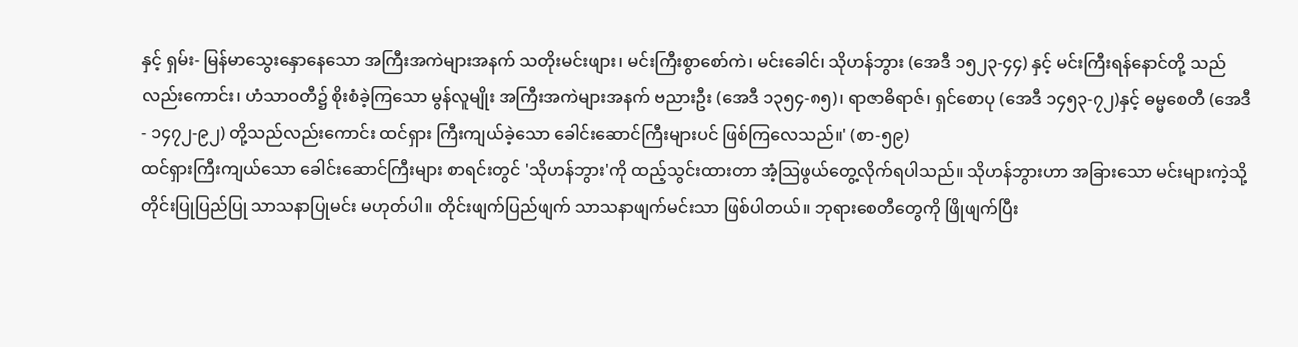နှင့် ရှမ်း- မြန်မာသွေးနှောနေသော အကြီးအကဲများအနက် သတိုးမင်းဖျား၊ မင်းကြီးစွာစော်ကဲ၊ မင်းခေါင်၊ သိုဟန်ဘွား (အေဒီ ၁၅၂၃-၄၄) နှင့် မင်းကြီးရန်နောင်တို့ သည် လည်းကောင်း၊ ဟံသာဝတီ၌ စိုးစံခဲ့ကြသော မွန်လူမျိုး အကြီးအကဲများအနက် ဗညားဦး (အေဒီ ၁၃၅၄-၈၅)၊ ရာဇာဓိရာဇ်၊ ရှင်စောပု (အေဒီ ၁၄၅၃-၇၂)နှင့် ဓမ္မစေတီ (အေဒီ - ၁၄၇၂-၉၂) တို့သည်လည်းကောင်း ထင်ရှား ကြီးကျယ်ခဲ့သော ခေါင်းဆောင်ကြီးများပင် ဖြစ်ကြလေသည်။' (စာ-၅၉)
ထင်ရှားကြီးကျယ်သော ခေါင်းဆောင်ကြီးများ စာရင်းတွင် 'သိုဟန်ဘွား'ကို ထည့်သွင်းထားတာ အံ့သြဖွယ်တွေ့လိုက်ရပါသည်။ သိုဟန်ဘွားဟာ အခြားသော မင်းများကဲ့သို့ တိုင်းပြုပြည်ပြု သာသနာပြုမင်း မဟုတ်ပါ။ တိုင်းဖျက်ပြည်ဖျက် သာသနာဖျက်မင်းသာ ဖြစ်ပါတယ်။ ဘုရားစေတီတွေကို ဖြိုဖျက်ပြီး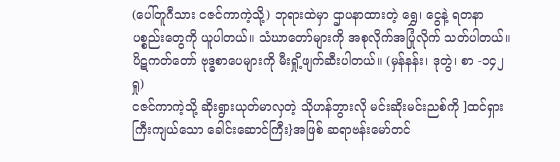(ပေါ်တူဂီသား ငဇင်ကာကဲ့သို့) ဘုရားထဲမှာ ဌာပနာထားတဲ့ ရွှေ၊ ငွေနဲ့ ရတနာပစ္စည်းတွေကို ယူပါတယ်။ သံဃာတော်များကို အစုလိုက်အပြုံလိုက် သတ်ပါတယ်။ ပိဋကတ်တော် ဗုဒ္ဓစာပေများကို မီးရှို့ဖျက်ဆီးပါတယ်။ (မှန်နန်း၊ ဒုတွဲ၊ စာ -၁၄၂ ရှု)
ငဇင်ကာကဲ့သို့ ဆိုးရွားယုတ်မာလှတဲ့ သိုဟန်ဘွားလို မင်းဆိုးမင်းညစ်ကို ]ထင်ရှားကြီးကျယ်သော ခေါင်းဆောင်ကြီး}အဖြစ် ဆရာဗန်းမော်တင်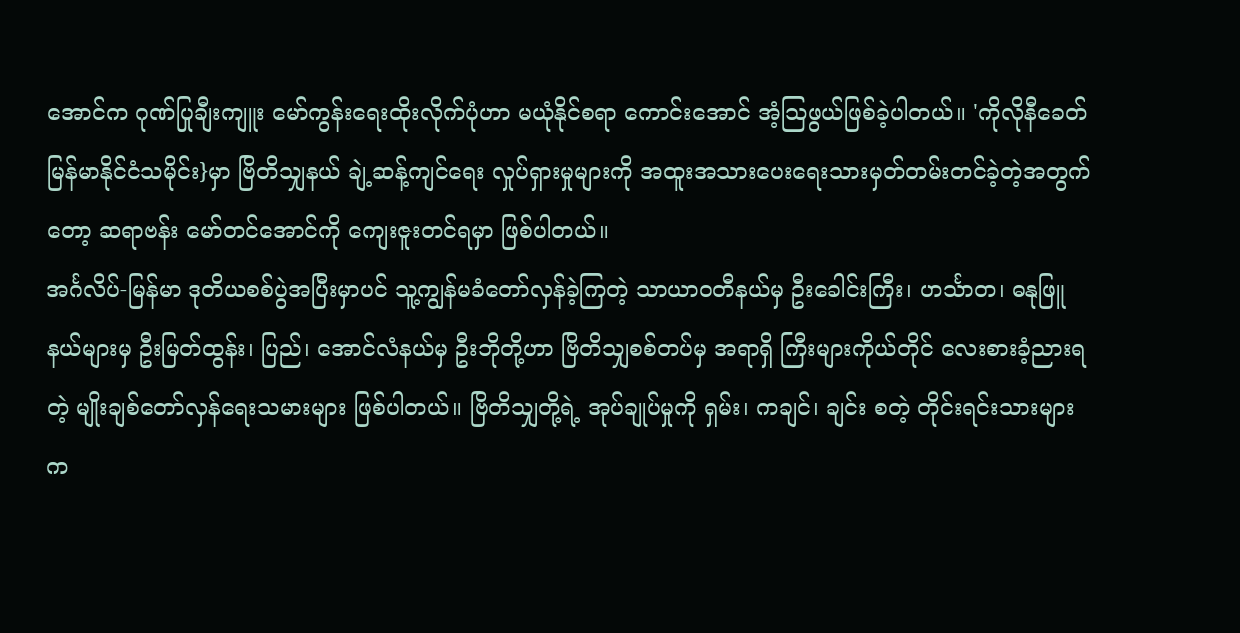အောင်က ဂုဏ်ပြုချီးကျူး မော်ကွန်းရေးထိုးလိုက်ပုံဟာ မယုံနိုင်စရာ ကောင်းအောင် အံ့သြဖွယ်ဖြစ်ခဲ့ပါတယ်။ 'ကိုလိုနီခေတ် မြန်မာနိုင်ငံသမိုင်း}မှာ ဗြိတိသျှနယ် ချဲ့ဆန့်ကျင်ရေး လှုပ်ရှားမှုများကို အထူးအသားပေးရေးသားမှတ်တမ်းတင်ခဲ့တဲ့အတွက်တော့ ဆရာဗန်း မော်တင်အောင်ကို ကျေးဇူးတင်ရမှာ ဖြစ်ပါတယ်။
အင်္ဂလိပ်-မြန်မာ ဒုတိယစစ်ပွဲအပြီးမှာပင် သူ့ကျွန်မခံတော်လှန်ခဲ့ကြတဲ့ သာယာဝတီနယ်မှ ဦးခေါင်းကြီး၊ ဟင်္သာတ၊ ဓနုဖြူနယ်များမှ ဦးမြတ်ထွန်း၊ ပြည်၊ အောင်လံနယ်မှ ဦးဘိုတို့ဟာ ဗြိတိသျှစစ်တပ်မှ အရာရှိ ကြီးများကိုယ်တိုင် လေးစားခံ့ညားရတဲ့ မျိုးချစ်တော်လှန်ရေးသမားများ ဖြစ်ပါတယ်။ ဗြိတိသျှတို့ရဲ့ အုပ်ချုပ်မှုကို ရှမ်း၊ ကချင်၊ ချင်း စတဲ့ တိုင်းရင်းသားများက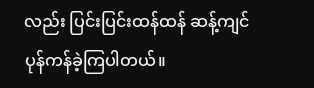လည်း ပြင်းပြင်းထန်ထန် ဆန့်ကျင်ပုန်ကန်ခဲ့ကြပါတယ်။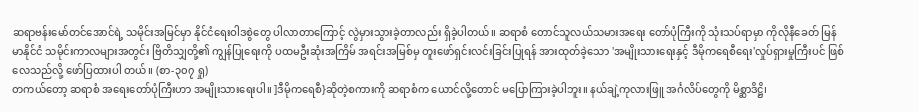ဆရာဗန်းမော်တင်အောင်ရဲ့ သမိုင်းအမြင်မှာ နိုင်ငံရေးဝါဒစွဲတွေ ပါလာတာကြောင့် လွဲမှားသွားခဲ့တာလည်း ရှိခဲ့ပါတယ်။ ဆရာစံ တောင်သူလယ်သမားအရေး တော်ပုံကြီးကို သုံးသပ်ရာမှာ ကိုလိုနီခေတ် မြန်မာနိုင်ငံ သမိုင်းကာလများအတွင်း ဗြိတိသျှတို့၏ ကျွန်ပြုရေးကို ပထမဦးဆုံးအကြိမ် အရင်းအမြစ်မှ တူးဖော်ရှင်းလင်းခြင်းပြုရန် အားထုတ်ခဲ့သော 'အမျိုးသားရေးနှင့် ဒီမိုကရေစီရေး'လှုပ်ရှားမှုကြီးပင် ဖြစ်လေသည်လို့ ဖော်ပြထားပါ တယ်။ (စာ-၃၀၇ ရှု)
တကယ်တော့ ဆရာစံ အရေးတော်ပုံကြီးဟာ အမျိုးသားရေးပါ။ ]ဒီမိုကရေစီ}ဆိုတဲ့စကားကို ဆရာစံက ယောင်လို့တောင် မပြောကြားခဲ့ပါဘူး။ နယ်ချဲ့ကုလားဖြူ အင်္ဂလိပ်တွေကို မိစ္ဆာဒိဋ္ဌိ၊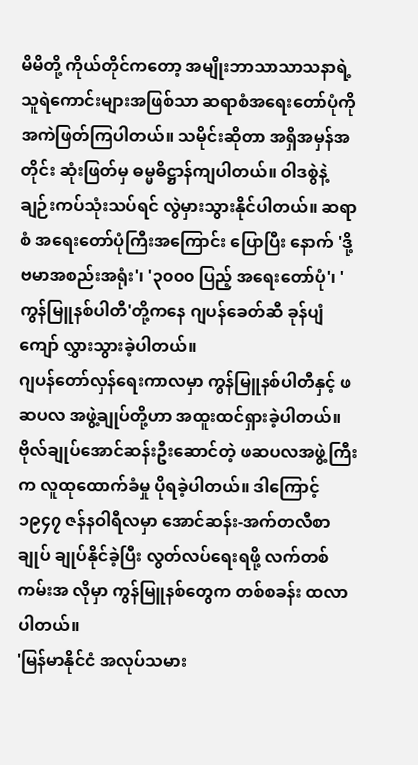မိမိတို့ ကိုယ်တိုင်ကတော့ အမျိုးဘာသာသာသနာရဲ့ သူရဲကောင်းများအဖြစ်သာ ဆရာစံအရေးတော်ပုံကို အကဲဖြတ်ကြပါတယ်။ သမိုင်းဆိုတာ အရှိအမှန်အတိုင်း ဆုံးဖြတ်မှ ဓမ္မဓိဋ္ဌာန်ကျပါတယ်။ ဝါဒစွဲနဲ့ ချဉ်းကပ်သုံးသပ်ရင် လွဲမှားသွားနိုင်ပါတယ်။ ဆရာစံ အရေးတော်ပုံကြီးအကြောင်း ပြောပြီး နောက် 'ဒို့ဗမာအစည်းအရုံး'၊ '၃၀၀၀ ပြည့် အရေးတော်ပုံ'၊ 'ကွန်မြူနစ်ပါတီ'တို့ကနေ ဂျပန်ခေတ်ဆီ ခုန်ပျံကျော် လွှားသွားခဲ့ပါတယ်။
ဂျပန်တော်လှန်ရေးကာလမှာ ကွန်မြူနစ်ပါတီနှင့် ဖဆပလ အဖွဲ့ချုပ်တို့ဟာ အထူးထင်ရှားခဲ့ပါတယ်။ ဗိုလ်ချုပ်အောင်ဆန်းဦးဆောင်တဲ့ ဖဆပလအဖွဲ့ကြီးက လူထုထောက်ခံမှု ပိုရခဲ့ပါတယ်။ ဒါကြောင့် ၁၉၄၇ ဇန်နဝါရီလမှာ အောင်ဆန်း-အက်တလီစာချုပ် ချုပ်နိုင်ခဲ့ပြီး လွတ်လပ်ရေးရဖို့ လက်တစ်ကမ်းအ လိုမှာ ကွန်မြူနစ်တွေက တစ်စခန်း ထလာပါတယ်။
'မြန်မာနိုင်ငံ အလုပ်သမား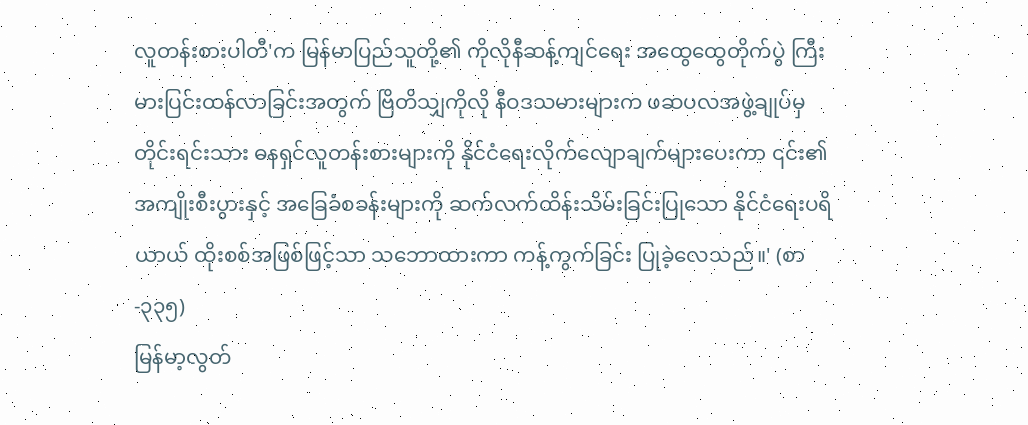လူတန်းစားပါတီ'က မြန်မာပြည်သူတို့၏ ကိုလိုနီဆန့်ကျင်ရေး အထွေထွေတိုက်ပွဲ ကြီးမားပြင်းထန်လာခြင်းအတွက် ဗြိတိသျှကိုလို နီဝဒသမားများက ဖဆပလအဖွဲ့ချုပ်မှ တိုင်းရင်းသား ဓနရှင်လူတန်းစားများကို နိုင်ငံရေးလိုက်လျောချက်များပေးကာ ၎င်း၏ အကျိုးစီးပွားနှင့် အခြေခံစခန်းများကို ဆက်လက်ထိန်းသိမ်းခြင်းပြုသော နိုင်ငံရေးပရိယာယ် ထိုးစစ်အဖြစ်ဖြင့်သာ သဘောထားကာ ကန့်ကွက်ခြင်း ပြုခဲ့လေသည်။' (စာ-၃၃၅)
မြန်မာ့လွတ်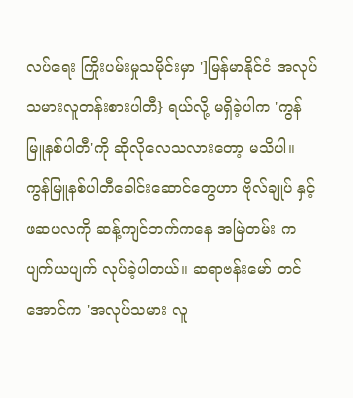လပ်ရေး ကြိုးပမ်းမှုသမိုင်းမှာ ']မြန်မာနိုင်ငံ အလုပ်သမားလူတန်းစားပါတီ} ရယ်လို့ မရှိခဲ့ပါက 'ကွန်မြူနစ်ပါတီ'ကို ဆိုလိုလေသလားတော့ မသိပါ။ ကွန်မြူနစ်ပါတီခေါင်းဆောင်တွေဟာ ဗိုလ်ချုပ် နှင့် ဖဆပလကို ဆန့်ကျင်ဘက်ကနေ အမြဲတမ်း ကပျက်ယပျက် လုပ်ခဲ့ပါတယ်။ ဆရာဗန်းမော် တင်အောင်က 'အလုပ်သမား လူ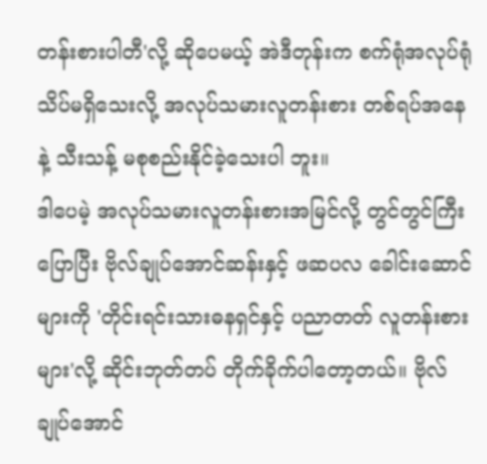တန်းစားပါတီ'လို့ ဆိုပေမယ့် အဲဒီတုန်းက စက်ရုံအလုပ်ရုံ သိပ်မရှိသေးလို့ အလုပ်သမားလူတန်းစား တစ်ရပ်အနေနဲ့ သီးသန့် မစုစည်းနိုင်ခဲ့သေးပါ ဘူး။
ဒါပေမဲ့ အလုပ်သမားလူတန်းစားအမြင်လို့ တွင်တွင်ကြီးပြောပြီး ဗိုလ်ချုပ်အောင်ဆန်းနှင့် ဖဆပလ ခေါင်းဆောင်များကို 'တိုင်းရင်းသားဓနရှင်နှင့် ပညာတတ် လူတန်းစားများ'လို့ ဆိုင်းဘုတ်တပ် တိုက်ခိုက်ပါတော့တယ်။ ဗိုလ်ချုပ်အောင်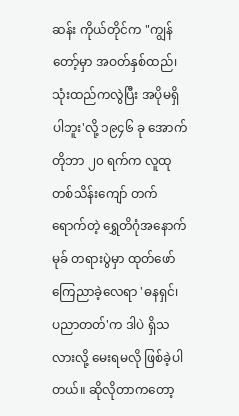ဆန်း ကိုယ်တိုင်က "ကျွန်တော့်မှာ အဝတ်နှစ်ထည်၊ သုံးထည်ကလွဲပြီး အပိုမရှိပါဘူး'လို့ ၁၉၄၆ ခု အောက်တိုဘာ ၂၀ ရက်က လူထုတစ်သိန်းကျော် တက်ရောက်တဲ့ ရွှေတိဂုံအနောက်မုခ် တရားပွဲမှာ ထုတ်ဖော် ကြေညာခဲ့လေရာ 'ဓနရှင်၊ ပညာတတ်'က ဒါပဲ ရှိသလားလို့ မေးရမလို ဖြစ်ခဲ့ပါတယ်။ ဆိုလိုတာကတော့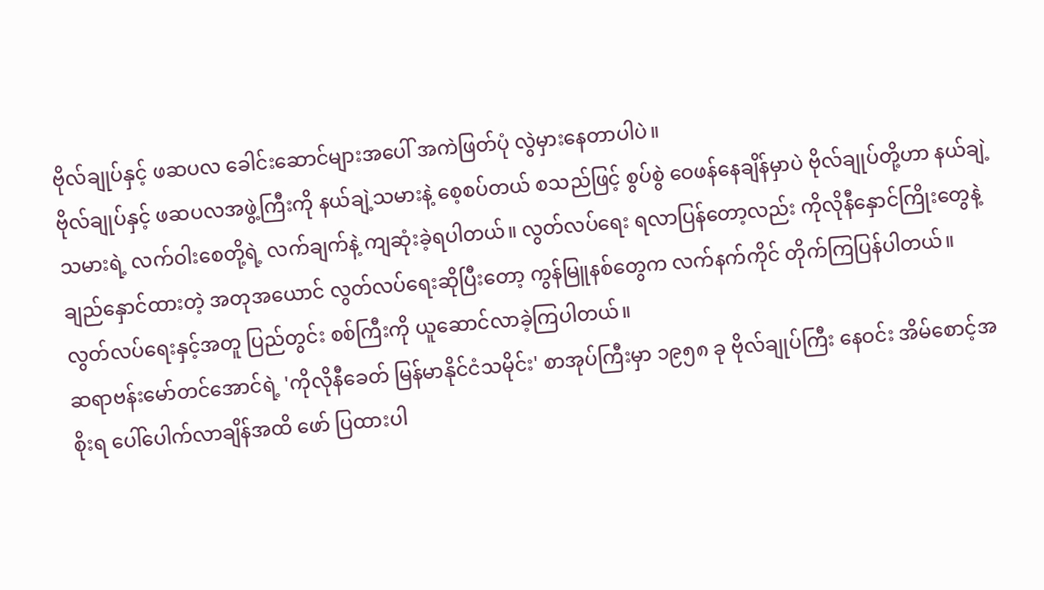ဗိုလ်ချုပ်နှင့် ဖဆပလ ခေါင်းဆောင်များအပေါ် အကဲဖြတ်ပုံ လွဲမှားနေတာပါပဲ။
ဗိုလ်ချုပ်နှင့် ဖဆပလအဖွဲ့ကြီးကို နယ်ချဲ့သမားနဲ့ စေ့စပ်တယ် စသည်ဖြင့် စွပ်စွဲ ဝေဖန်နေချိန်မှာပဲ ဗိုလ်ချုပ်တို့ဟာ နယ်ချဲ့သမားရဲ့ လက်ဝါးစေတို့ရဲ့ လက်ချက်နဲ့ ကျဆုံးခဲ့ရပါတယ်။ လွတ်လပ်ရေး ရလာပြန်တော့လည်း ကိုလိုနီနှောင်ကြိုးတွေနဲ့ ချည်နှောင်ထားတဲ့ အတုအယောင် လွတ်လပ်ရေးဆိုပြီးတော့ ကွန်မြူနစ်တွေက လက်နက်ကိုင် တိုက်ကြပြန်ပါတယ်။ လွတ်လပ်ရေးနှင့်အတူ ပြည်တွင်း စစ်ကြီးကို ယူဆောင်လာခဲ့ကြပါတယ်။
ဆရာဗန်းမော်တင်အောင်ရဲ့ 'ကိုလိုနီခေတ် မြန်မာနိုင်ငံသမိုင်း' စာအုပ်ကြီးမှာ ၁၉၅၈ ခု ဗိုလ်ချုပ်ကြီး နေဝင်း အိမ်စောင့်အစိုးရ ပေါ်ပေါက်လာချိန်အထိ ဖော် ပြထားပါ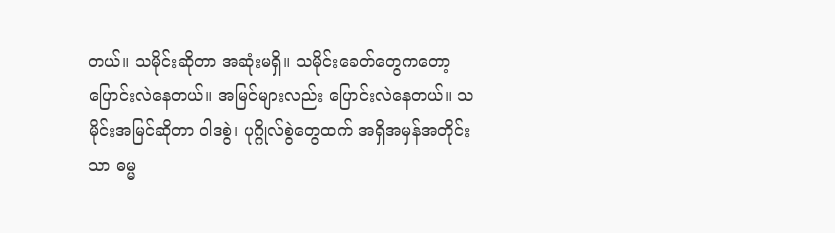တယ်။ သမိုင်းဆိုတာ အဆုံးမရှိ။ သမိုင်းခေတ်တွေကတော့ ပြောင်းလဲနေတယ်။ အမြင်များလည်း ပြောင်းလဲနေတယ်။ သမိုင်းအမြင်ဆိုတာ ဝါဒစွဲ၊ ပုဂ္ဂိုလ်စွဲတွေထက် အရှိအမှန်အတိုင်းသာ ဓမ္မ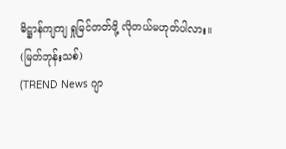ဓိဋ္ဌာန်ကျကျ ရှုမြင်တတ်ဖို့ လိုတယ်မဟုတ်ပါလား။
(မြတ်ဘုန်းသစ်)
(TREND News ဂျာ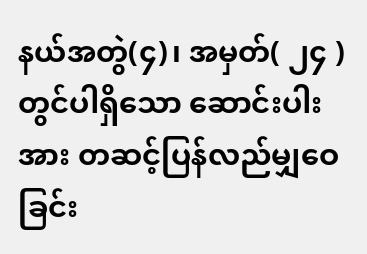နယ်အတွဲ(၄)၊ အမှတ်( ၂၄ ) တွင်ပါရှိသော ဆောင်းပါးအား တဆင့်ပြန်လည်မျှဝေခြင်း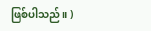ဖြစ်ပါသည်။ )